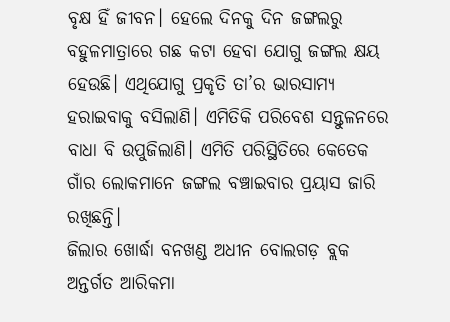ବୃକ୍ଷ ହିଁ ଜୀବନ। ହେଲେ ଦିନକୁ ଦିନ ଜଙ୍ଗଲରୁ ବହୁଳମାତ୍ରାରେ ଗଛ କଟା ହେବା ଯୋଗୁ ଜଙ୍ଗଲ କ୍ଷୟ ହେଉଛି। ଏଥିଯୋଗୁ ପ୍ରକୃତି ତା’ର ଭାରସାମ୍ୟ ହରାଇବାକୁ ବସିଲାଣି। ଏମିତିକି ପରିବେଶ ସନ୍ତୁଳନରେ ବାଧା ବି ଉପୁଜିଲାଣି। ଏମିତି ପରିସ୍ଥିତିରେ କେତେକ ଗାଁର ଲୋକମାନେ ଜଙ୍ଗଲ ବଞ୍ଚାଇବାର ପ୍ରୟାସ ଜାରି ରଖିଛନ୍ତି।
ଜିଲାର ଖୋର୍ଦ୍ଧା ବନଖଣ୍ଡ ଅଧୀନ ବୋଲଗଡ଼ ବ୍ଲକ ଅନ୍ତର୍ଗତ ଆରିକମା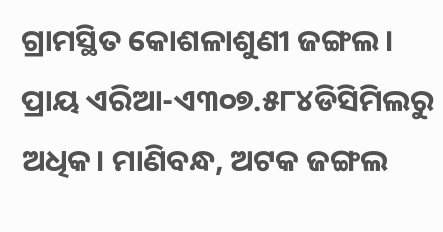ଗ୍ରାମସ୍ଥିତ କୋଶଳାଶୁଣୀ ଜଙ୍ଗଲ। ପ୍ରାୟ ଏରିଆ-ଏ୩୦୭.୫୮୪ଡିସିମିଲରୁ ଅଧିକ। ମାଣିବନ୍ଧ, ଅଟକ ଜଙ୍ଗଲ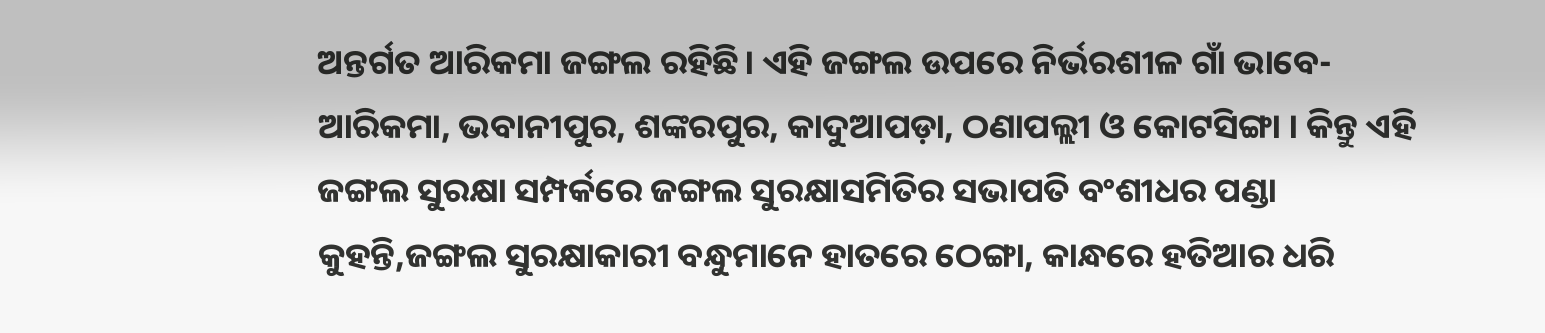ଅନ୍ତର୍ଗତ ଆରିକମା ଜଙ୍ଗଲ ରହିଛି। ଏହି ଜଙ୍ଗଲ ଉପରେ ନିର୍ଭରଶୀଳ ଗାଁ ଭାବେ- ଆରିକମା, ଭବାନୀପୁର, ଶଙ୍କରପୁର, କାଦୁଆପଡ଼ା, ଠଣାପଲ୍ଲୀ ଓ କୋଟସିଙ୍ଗା । କିନ୍ତୁ ଏହି ଜଙ୍ଗଲ ସୁରକ୍ଷା ସମ୍ପର୍କରେ ଜଙ୍ଗଲ ସୁରକ୍ଷାସମିତିର ସଭାପତି ବଂଶୀଧର ପଣ୍ଡା କୁହନ୍ତି,ଜଙ୍ଗଲ ସୁରକ୍ଷାକାରୀ ବନ୍ଧୁମାନେ ହାତରେ ଠେଙ୍ଗା, କାନ୍ଧରେ ହତିଆର ଧରି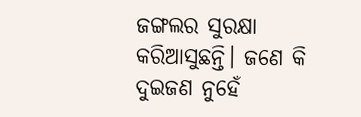ଜଙ୍ଗଲର ସୁରକ୍ଷା କରିଆସୁଛନ୍ତି। ଜଣେ କି ଦୁଇଜଣ ନୁହେଁ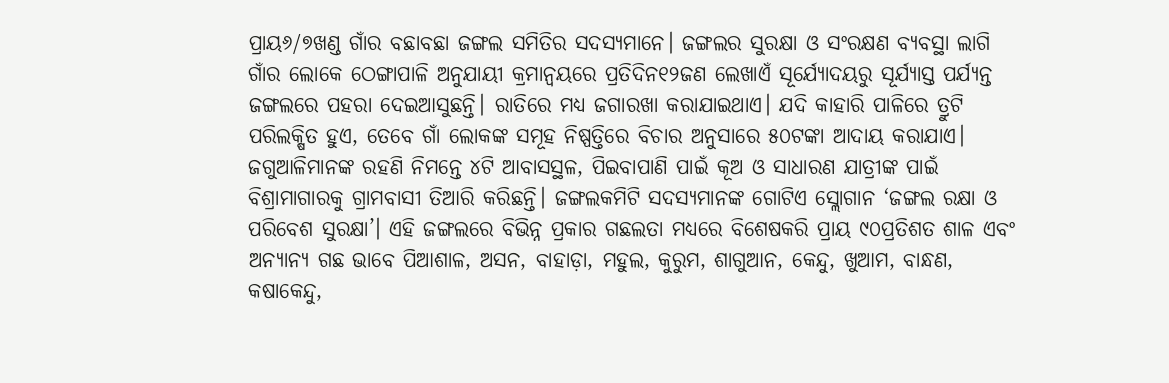ପ୍ରାୟ୬/୭ଖଣ୍ଡ ଗାଁର ବଛାବଛା ଜଙ୍ଗଲ ସମିତିର ସଦସ୍ୟମାନେ। ଜଙ୍ଗଲର ସୁରକ୍ଷା ଓ ସଂରକ୍ଷଣ ବ୍ୟବସ୍ଥା ଲାଗି ଗାଁର ଲୋକେ ଠେଙ୍ଗାପାଳି ଅନୁଯାୟୀ କ୍ରମାନ୍ବୟରେ ପ୍ରତିଦିନ୧୨ଜଣ ଲେଖାଏଁ ସୂର୍ଯ୍ୟୋଦୟରୁ ସୂର୍ଯ୍ୟାସ୍ତ ପର୍ଯ୍ୟନ୍ତ ଜଙ୍ଗଲରେ ପହରା ଦେଇଆସୁଛନ୍ତି। ରାତିରେ ମଧ୍ୟ ଜଗାରଖା କରାଯାଇଥାଏ। ଯଦି କାହାରି ପାଳିରେ ତ୍ରୁଟି ପରିଲକ୍ଷିତ ହୁଏ, ତେବେ ଗାଁ ଲୋକଙ୍କ ସମୂହ ନିଷ୍ପତ୍ତିରେ ବିଚାର ଅନୁସାରେ ୫୦ଟଙ୍କା ଆଦାୟ କରାଯାଏ। ଜଗୁଆଳିମାନଙ୍କ ରହଣି ନିମନ୍ତେ ୪ଟି ଆବାସସ୍ଥଳ, ପିଇବାପାଣି ପାଇଁ କୂଅ ଓ ସାଧାରଣ ଯାତ୍ରୀଙ୍କ ପାଇଁ ବିଶ୍ରାମାଗାରକୁ ଗ୍ରାମବାସୀ ତିଆରି କରିଛନ୍ତି। ଜଙ୍ଗଲକମିଟି ସଦସ୍ୟମାନଙ୍କ ଗୋଟିଏ ସ୍ଲୋଗାନ ‘ଜଙ୍ଗଲ ରକ୍ଷା ଓ ପରିବେଶ ସୁରକ୍ଷା’। ଏହି ଜଙ୍ଗଲରେ ବିଭିନ୍ନ ପ୍ରକାର ଗଛଲତା ମଧ୍ୟରେ ବିଶେଷକରି ପ୍ରାୟ ୯୦ପ୍ରତିଶତ ଶାଳ ଏବଂ ଅନ୍ୟାନ୍ୟ ଗଛ ଭାବେ ପିଆଶାଳ, ଅସନ, ବାହାଡ଼ା, ମହୁଲ, କୁରୁମ, ଶାଗୁଆନ, କେନ୍ଦୁ, ଖୁଆମ, ବାନ୍ଧଣ, କଷାକେନ୍ଦୁ,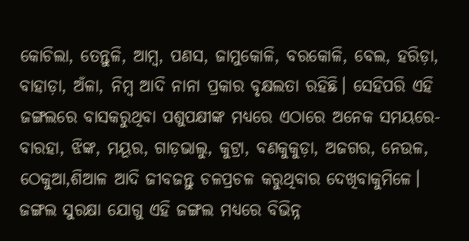କୋଚିଲା, ତେନ୍ତୁଳି, ଆମ୍ବ, ପଣସ, ଜାମୁକୋଳି, ବରକୋଳି, ବେଲ, ହରିଡ଼ା, ବାହାଡ଼ା, ଅଁଳା, ନିମ୍ବ ଆଦି ନାନା ପ୍ରକାର ବୃକ୍ଷଲତା ରହିଛି। ସେହିପରି ଏହି ଜଙ୍ଗଲରେ ବାସକରୁଥିବା ପଶୁପକ୍ଷୀଙ୍କ ମଧ୍ୟରେ ଏଠାରେ ଅନେକ ସମୟରେ- ବାରହା, ଝିଙ୍କ, ମୟୂର, ଗାଡ଼ଭାଲୁ, କୁଟ୍ରା, ବଣକୁକୁଡ଼ା, ଅଜଗର, ନେଉଳ, ଠେକୁଆ,ଶିଆଳ ଆଦି ଜୀବଜନ୍ତୁ ଚଳପ୍ରଚଳ କରୁଥିବାର ଦେଖିବାକୁମିଳେ। ଜଙ୍ଗଲ ସୁରକ୍ଷା ଯୋଗୁ ଏହି ଜଙ୍ଗଲ ମଧ୍ୟରେ ବିଭିନ୍ନ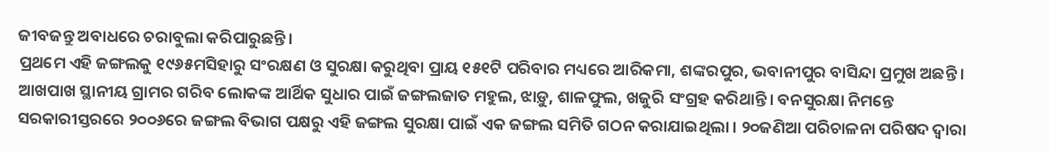ଜୀବଜନ୍ତୁ ଅବାଧରେ ଚରାବୁଲା କରିପାରୁଛନ୍ତି।
ପ୍ରଥମେ ଏହି ଜଙ୍ଗଲକୁ ୧୯୬୫ମସିହାରୁ ସଂରକ୍ଷଣ ଓ ସୁରକ୍ଷା କରୁଥିବା ପ୍ରାୟ ୧୫୧ଟି ପରିବାର ମଧ୍ୟରେ ଆରିକମା, ଶଙ୍କରପୁର, ଭବାନୀପୁର ବାସିନ୍ଦା ପ୍ରମୁଖ ଅଛନ୍ତି । ଆଖପାଖ ସ୍ଥାନୀୟ ଗ୍ରାମର ଗରିବ ଲୋକଙ୍କ ଆର୍ଥିକ ସୁଧାର ପାଇଁ ଜଙ୍ଗଲଜାତ ମହୁଲ, ଝାଡ଼ୁ, ଶାଳଫୁଲ, ଖଜୁରି ସଂଗ୍ରହ କରିଥାନ୍ତି। ବନସୁରକ୍ଷା ନିମନ୍ତେ ସରକାରୀସ୍ତରରେ ୨୦୦୬ରେ ଜଙ୍ଗଲ ବିଭାଗ ପକ୍ଷରୁ ଏହି ଜଙ୍ଗଲ ସୁରକ୍ଷା ପାଇଁ ଏକ ଜଙ୍ଗଲ ସମିତି ଗଠନ କରାଯାଇଥିଲା । ୨୦ଜଣିଆ ପରିଚାଳନା ପରିଷଦ ଦ୍ୱାରା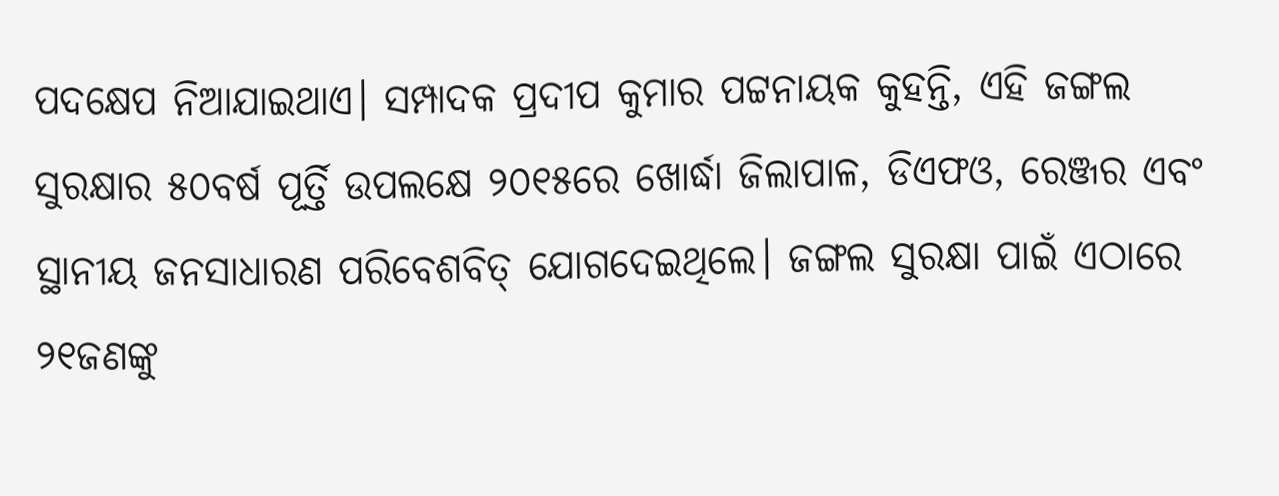ପଦକ୍ଷେପ ନିଆଯାଇଥାଏ। ସମ୍ପାଦକ ପ୍ରଦୀପ କୁମାର ପଟ୍ଟନାୟକ କୁହନ୍ତି, ଏହି ଜଙ୍ଗଲ ସୁରକ୍ଷାର ୫୦ବର୍ଷ ପୂର୍ତ୍ତି ଉପଲକ୍ଷେ ୨୦୧୫ରେ ଖୋର୍ଦ୍ଧା ଜିଲାପାଳ, ଡିଏଫଓ, ରେଞ୍ଜର ଏବଂ ସ୍ଥାନୀୟ ଜନସାଧାରଣ ପରିବେଶବିତ୍ ଯୋଗଦେଇଥିଲେ। ଜଙ୍ଗଲ ସୁରକ୍ଷା ପାଇଁ ଏଠାରେ ୨୧ଜଣଙ୍କୁ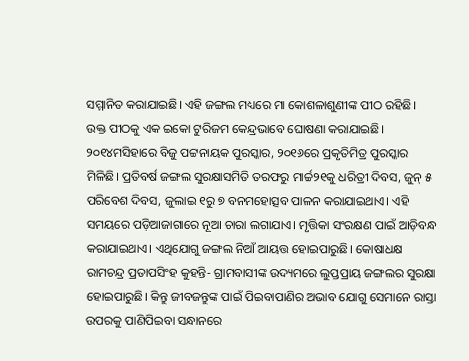ସମ୍ମାନିତ କରାଯାଇଛି। ଏହି ଜଙ୍ଗଲ ମଧ୍ୟରେ ମା କୋଶଳାଶୁଣୀଙ୍କ ପୀଠ ରହିଛି। ଉକ୍ତ ପୀଠକୁ ଏକ ଇକୋ ଟୁରିଜମ କେନ୍ଦ୍ରଭାବେ ଘୋଷଣା କରାଯାଇଛି। ୨୦୧୪ମସିହାରେ ବିଜୁ ପଟ୍ଟନାୟକ ପୁରସ୍କାର, ୨୦୧୬ରେ ପ୍ରକୃତିମିତ୍ର ପୁରସ୍କାର ମିଳିଛି। ପ୍ରତିବର୍ଷ ଜଙ୍ଗଲ ସୁରକ୍ଷାସମିତି ତରଫରୁ ମାର୍ଚ୍ଚ୨୧କୁ ଧରିତ୍ରୀ ଦିବସ, ଜୁନ୍ ୫ ପରିବେଶ ଦିବସ, ଜୁଲାଇ ୧ରୁ ୭ ବନମହୋତ୍ସବ ପାଳନ କରାଯାଇଥାଏ। ଏହି ସମୟରେ ପଡ଼ିଆଜାଗାରେ ନୂଆ ଚାରା ଲଗାଯାଏ। ମୃତ୍ତିକା ସଂରକ୍ଷଣ ପାଇଁ ଆଡ଼ିବନ୍ଧ କରାଯାଇଥାଏ। ଏଥିଯୋଗୁ ଜଙ୍ଗଲ ନିଆଁ ଆୟତ୍ତ ହୋଇପାରୁଛି। କୋଷାଧକ୍ଷ ରାମଚନ୍ଦ୍ର ପ୍ରତାପସିଂହ କୁହନ୍ତି- ଗ୍ରାମବାସୀଙ୍କ ଉଦ୍ୟମରେ ଲୁପ୍ତପ୍ରାୟ ଜଙ୍ଗଲର ସୁରକ୍ଷା ହୋଇପାରୁଛି। କିନ୍ତୁ ଜୀବଜନ୍ତୁଙ୍କ ପାଇଁ ପିଇବାପାଣିର ଅଭାବ ଯୋଗୁ ସେମାନେ ରାସ୍ତା ଉପରକୁ ପାଣିପିଇବା ସନ୍ଧାନରେ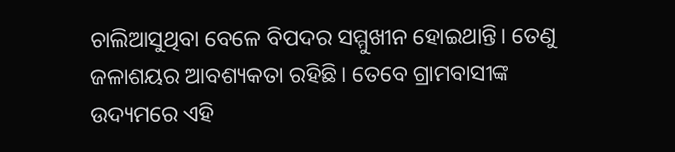ଚାଲିଆସୁଥିବା ବେଳେ ବିପଦର ସମ୍ମୁଖୀନ ହୋଇଥାନ୍ତି। ତେଣୁ ଜଳାଶୟର ଆବଶ୍ୟକତା ରହିଛି। ତେବେ ଗ୍ରାମବାସୀଙ୍କ ଉଦ୍ୟମରେ ଏହି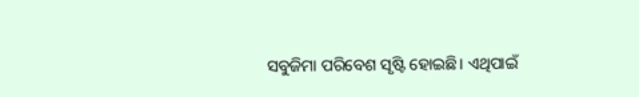ସବୁଜିମା ପରିବେଶ ସୃଷ୍ଟି ହୋଇଛି। ଏଥିପାଇଁ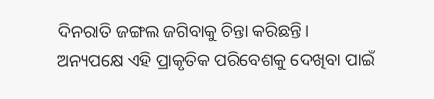ଦିନରାତି ଜଙ୍ଗଲ ଜଗିବାକୁ ଚିନ୍ତା କରିଛନ୍ତି। ଅନ୍ୟପକ୍ଷେ ଏହି ପ୍ରାକୃତିକ ପରିବେଶକୁ ଦେଖିବା ପାଇଁ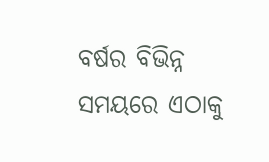ବର୍ଷର ବିଭିନ୍ନ ସମୟରେ ଏଠାକୁ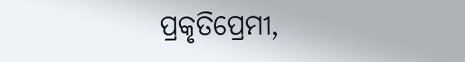ପ୍ରକୃତିପ୍ରେମୀ,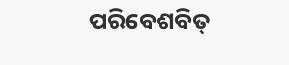ପରିବେଶବିତ୍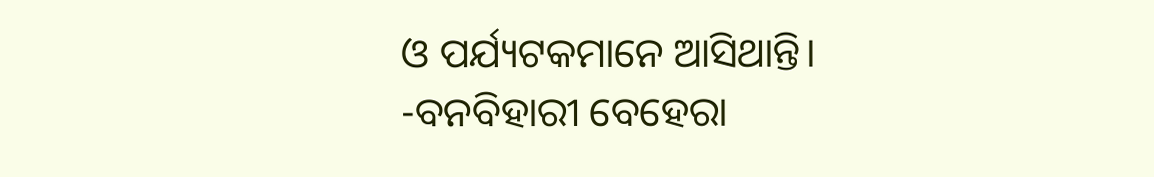ଓ ପର୍ଯ୍ୟଟକମାନେ ଆସିଥାନ୍ତି।
-ବନବିହାରୀ ବେହେରା